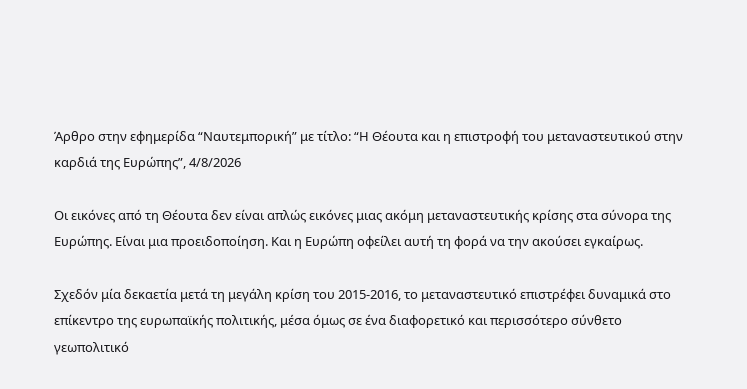Άρθρο στην εφημερίδα “Ναυτεμπορική” με τίτλο: “Η Θέουτα και η επιστροφή του μεταναστευτικού στην καρδιά της Ευρώπης”, 4/8/2026

Οι εικόνες από τη Θέουτα δεν είναι απλώς εικόνες μιας ακόμη μεταναστευτικής κρίσης στα σύνορα της Ευρώπης. Είναι μια προειδοποίηση. Και η Ευρώπη οφείλει αυτή τη φορά να την ακούσει εγκαίρως.

Σχεδόν μία δεκαετία μετά τη μεγάλη κρίση του 2015-2016, το μεταναστευτικό επιστρέφει δυναμικά στο επίκεντρο της ευρωπαϊκής πολιτικής, μέσα όμως σε ένα διαφορετικό και περισσότερο σύνθετο γεωπολιτικό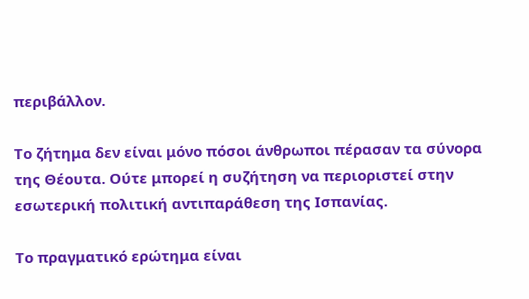περιβάλλον.

Το ζήτημα δεν είναι μόνο πόσοι άνθρωποι πέρασαν τα σύνορα της Θέουτα. Ούτε μπορεί η συζήτηση να περιοριστεί στην εσωτερική πολιτική αντιπαράθεση της Ισπανίας.

Το πραγματικό ερώτημα είναι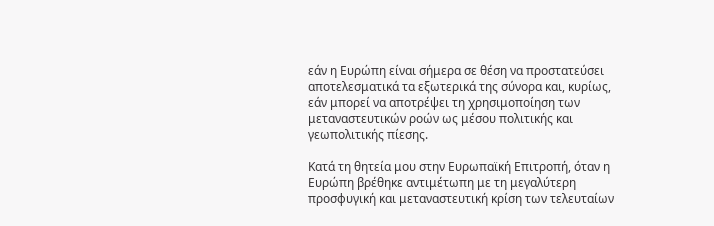εάν η Ευρώπη είναι σήμερα σε θέση να προστατεύσει αποτελεσματικά τα εξωτερικά της σύνορα και, κυρίως, εάν μπορεί να αποτρέψει τη χρησιμοποίηση των μεταναστευτικών ροών ως μέσου πολιτικής και γεωπολιτικής πίεσης.

Κατά τη θητεία μου στην Ευρωπαϊκή Επιτροπή, όταν η Ευρώπη βρέθηκε αντιμέτωπη με τη μεγαλύτερη προσφυγική και μεταναστευτική κρίση των τελευταίων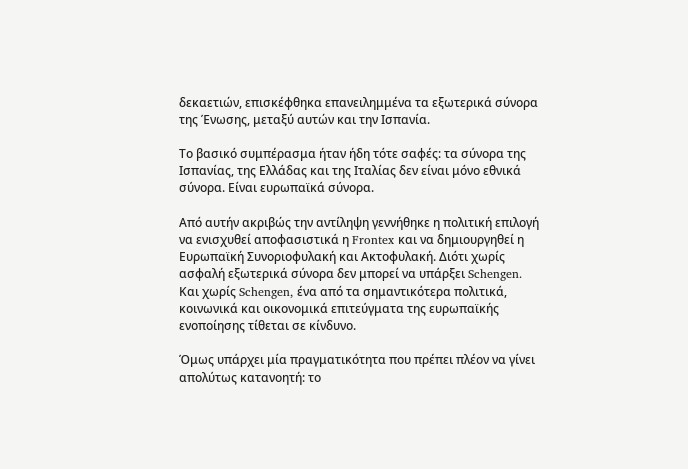δεκαετιών, επισκέφθηκα επανειλημμένα τα εξωτερικά σύνορα της Ένωσης, μεταξύ αυτών και την Ισπανία.

Το βασικό συμπέρασμα ήταν ήδη τότε σαφές: τα σύνορα της Ισπανίας, της Ελλάδας και της Ιταλίας δεν είναι μόνο εθνικά σύνορα. Είναι ευρωπαϊκά σύνορα.

Από αυτήν ακριβώς την αντίληψη γεννήθηκε η πολιτική επιλογή να ενισχυθεί αποφασιστικά η Frontex και να δημιουργηθεί η Ευρωπαϊκή Συνοριοφυλακή και Ακτοφυλακή. Διότι χωρίς ασφαλή εξωτερικά σύνορα δεν μπορεί να υπάρξει Schengen. Και χωρίς Schengen, ένα από τα σημαντικότερα πολιτικά, κοινωνικά και οικονομικά επιτεύγματα της ευρωπαϊκής ενοποίησης τίθεται σε κίνδυνο.

Όμως υπάρχει μία πραγματικότητα που πρέπει πλέον να γίνει απολύτως κατανοητή: το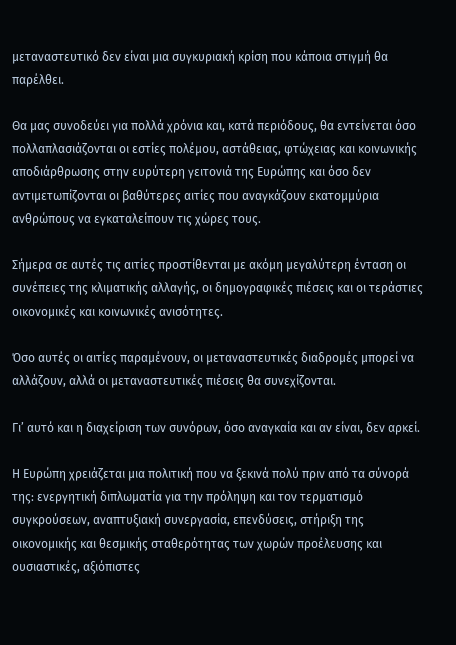μεταναστευτικό δεν είναι μια συγκυριακή κρίση που κάποια στιγμή θα παρέλθει.

Θα μας συνοδεύει για πολλά χρόνια και, κατά περιόδους, θα εντείνεται όσο πολλαπλασιάζονται οι εστίες πολέμου, αστάθειας, φτώχειας και κοινωνικής αποδιάρθρωσης στην ευρύτερη γειτονιά της Ευρώπης και όσο δεν αντιμετωπίζονται οι βαθύτερες αιτίες που αναγκάζουν εκατομμύρια ανθρώπους να εγκαταλείπουν τις χώρες τους.

Σήμερα σε αυτές τις αιτίες προστίθενται με ακόμη μεγαλύτερη ένταση οι συνέπειες της κλιματικής αλλαγής, οι δημογραφικές πιέσεις και οι τεράστιες οικονομικές και κοινωνικές ανισότητες.

Όσο αυτές οι αιτίες παραμένουν, οι μεταναστευτικές διαδρομές μπορεί να αλλάζουν, αλλά οι μεταναστευτικές πιέσεις θα συνεχίζονται.

Γι’ αυτό και η διαχείριση των συνόρων, όσο αναγκαία και αν είναι, δεν αρκεί.

Η Ευρώπη χρειάζεται μια πολιτική που να ξεκινά πολύ πριν από τα σύνορά της: ενεργητική διπλωματία για την πρόληψη και τον τερματισμό συγκρούσεων, αναπτυξιακή συνεργασία, επενδύσεις, στήριξη της οικονομικής και θεσμικής σταθερότητας των χωρών προέλευσης και ουσιαστικές, αξιόπιστες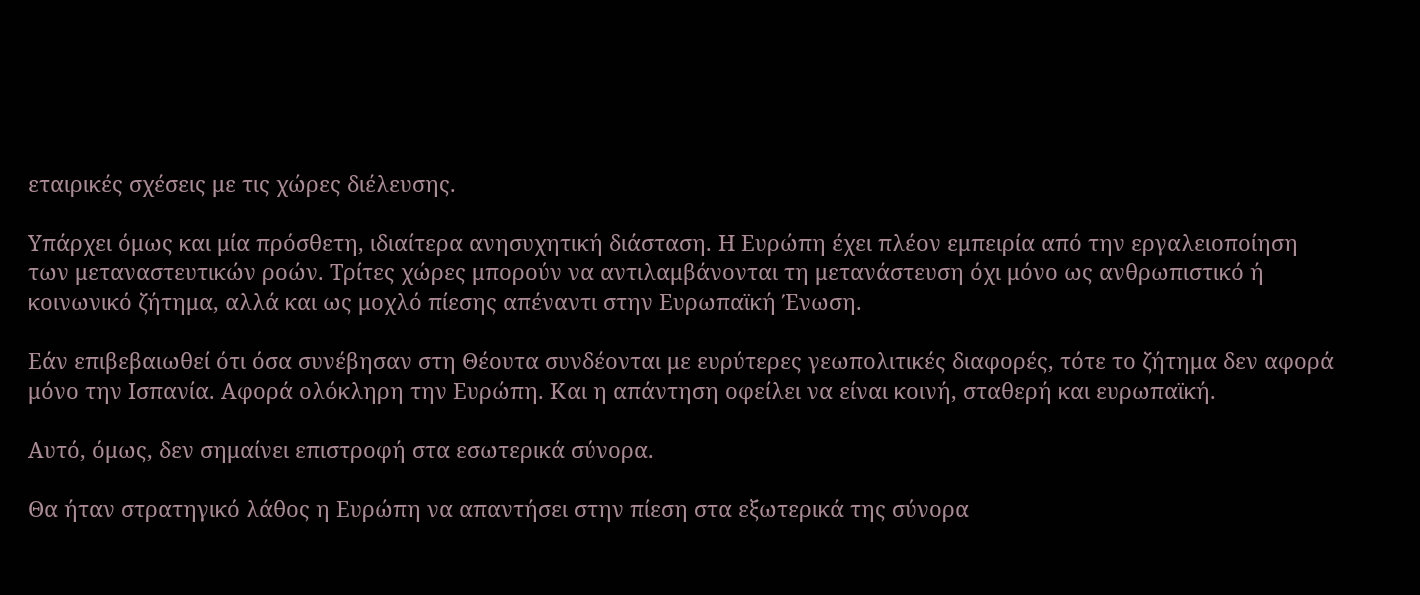εταιρικές σχέσεις με τις χώρες διέλευσης.

Υπάρχει όμως και μία πρόσθετη, ιδιαίτερα ανησυχητική διάσταση. Η Ευρώπη έχει πλέον εμπειρία από την εργαλειοποίηση των μεταναστευτικών ροών. Τρίτες χώρες μπορούν να αντιλαμβάνονται τη μετανάστευση όχι μόνο ως ανθρωπιστικό ή κοινωνικό ζήτημα, αλλά και ως μοχλό πίεσης απέναντι στην Ευρωπαϊκή Ένωση.

Εάν επιβεβαιωθεί ότι όσα συνέβησαν στη Θέουτα συνδέονται με ευρύτερες γεωπολιτικές διαφορές, τότε το ζήτημα δεν αφορά μόνο την Ισπανία. Αφορά ολόκληρη την Ευρώπη. Και η απάντηση οφείλει να είναι κοινή, σταθερή και ευρωπαϊκή.

Αυτό, όμως, δεν σημαίνει επιστροφή στα εσωτερικά σύνορα.

Θα ήταν στρατηγικό λάθος η Ευρώπη να απαντήσει στην πίεση στα εξωτερικά της σύνορα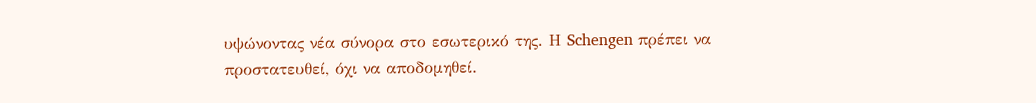υψώνοντας νέα σύνορα στο εσωτερικό της. Η Schengen πρέπει να προστατευθεί, όχι να αποδομηθεί.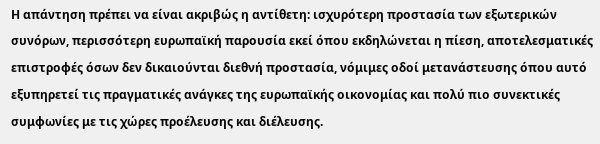Η απάντηση πρέπει να είναι ακριβώς η αντίθετη: ισχυρότερη προστασία των εξωτερικών συνόρων, περισσότερη ευρωπαϊκή παρουσία εκεί όπου εκδηλώνεται η πίεση, αποτελεσματικές επιστροφές όσων δεν δικαιούνται διεθνή προστασία, νόμιμες οδοί μετανάστευσης όπου αυτό εξυπηρετεί τις πραγματικές ανάγκες της ευρωπαϊκής οικονομίας και πολύ πιο συνεκτικές συμφωνίες με τις χώρες προέλευσης και διέλευσης.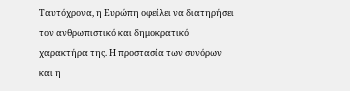Ταυτόχρονα, η Ευρώπη οφείλει να διατηρήσει τον ανθρωπιστικό και δημοκρατικό χαρακτήρα της. Η προστασία των συνόρων και η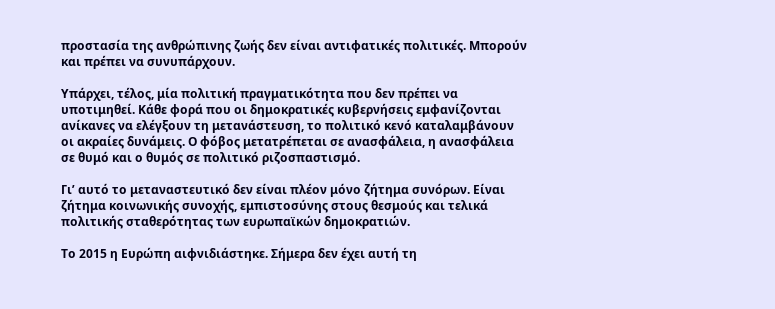προστασία της ανθρώπινης ζωής δεν είναι αντιφατικές πολιτικές. Μπορούν και πρέπει να συνυπάρχουν.

Υπάρχει, τέλος, μία πολιτική πραγματικότητα που δεν πρέπει να υποτιμηθεί. Κάθε φορά που οι δημοκρατικές κυβερνήσεις εμφανίζονται ανίκανες να ελέγξουν τη μετανάστευση, το πολιτικό κενό καταλαμβάνουν οι ακραίες δυνάμεις. Ο φόβος μετατρέπεται σε ανασφάλεια, η ανασφάλεια σε θυμό και ο θυμός σε πολιτικό ριζοσπαστισμό.

Γι’ αυτό το μεταναστευτικό δεν είναι πλέον μόνο ζήτημα συνόρων. Είναι ζήτημα κοινωνικής συνοχής, εμπιστοσύνης στους θεσμούς και τελικά πολιτικής σταθερότητας των ευρωπαϊκών δημοκρατιών.

Το 2015 η Ευρώπη αιφνιδιάστηκε. Σήμερα δεν έχει αυτή τη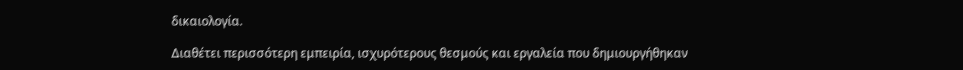δικαιολογία.

Διαθέτει περισσότερη εμπειρία, ισχυρότερους θεσμούς και εργαλεία που δημιουργήθηκαν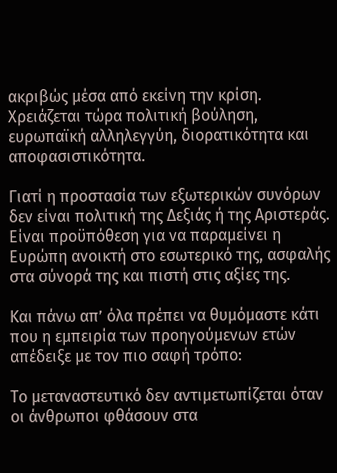ακριβώς μέσα από εκείνη την κρίση. Χρειάζεται τώρα πολιτική βούληση, ευρωπαϊκή αλληλεγγύη, διορατικότητα και αποφασιστικότητα.

Γιατί η προστασία των εξωτερικών συνόρων δεν είναι πολιτική της Δεξιάς ή της Αριστεράς. Είναι προϋπόθεση για να παραμείνει η Ευρώπη ανοικτή στο εσωτερικό της, ασφαλής στα σύνορά της και πιστή στις αξίες της.

Και πάνω απ’ όλα πρέπει να θυμόμαστε κάτι που η εμπειρία των προηγούμενων ετών απέδειξε με τον πιο σαφή τρόπο:

Το μεταναστευτικό δεν αντιμετωπίζεται όταν οι άνθρωποι φθάσουν στα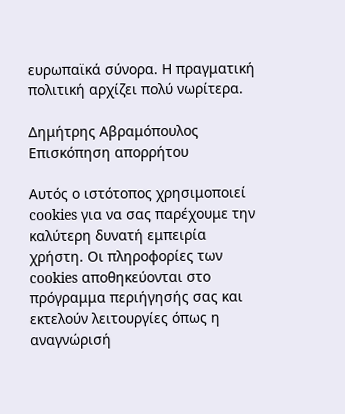ευρωπαϊκά σύνορα. Η πραγματική πολιτική αρχίζει πολύ νωρίτερα.

Δημήτρης Αβραμόπουλος
Επισκόπηση απορρήτου

Αυτός ο ιστότοπος χρησιμοποιεί cookies για να σας παρέχουμε την καλύτερη δυνατή εμπειρία χρήστη. Οι πληροφορίες των cookies αποθηκεύονται στο πρόγραμμα περιήγησής σας και εκτελούν λειτουργίες όπως η αναγνώρισή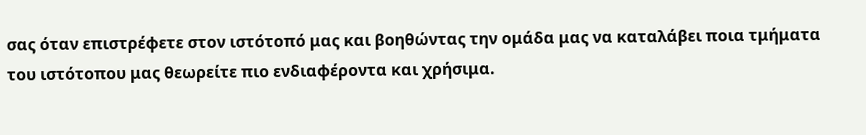σας όταν επιστρέφετε στον ιστότοπό μας και βοηθώντας την ομάδα μας να καταλάβει ποια τμήματα του ιστότοπου μας θεωρείτε πιο ενδιαφέροντα και χρήσιμα.